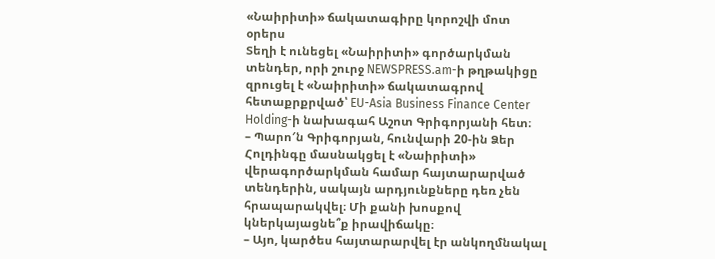«Նաիրիտի» ճակատագիրը կորոշվի մոտ օրերս
Տեղի է ունեցել «Նաիրիտի» գործարկման տենդեր, որի շուրջ NEWSPRESS.am-ի թղթակիցը զրուցել է «Նաիրիտի» ճակատագրով հետաքրքրված՝ EU-Asia Business Finance Center Holding-ի նախագահ Աշոտ Գրիգորյանի հետ։
– Պարո′ն Գրիգորյան, հունվարի 20-ին Ձեր Հոլդինգը մասնակցել է «Նաիրիտի» վերագործարկման համար հայտարարված տենդերին, սակայն արդյունքները դեռ չեն հրապարակվել։ Մի քանի խոսքով կներկայացնե՞ք իրավիճակը։
– Այո, կարծես հայտարարվել էր անկողմնակալ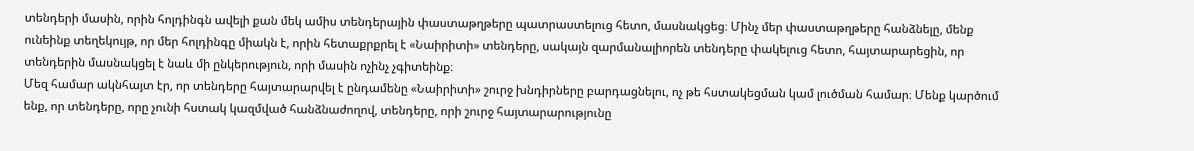տենդերի մասին, որին հոլդինգն ավելի քան մեկ ամիս տենդերային փաստաթղթերը պատրաստելուց հետո, մասնակցեց։ Մինչ մեր փաստաթղթերը հանձնելը, մենք ունեինք տեղեկույթ, որ մեր հոլդինգը միակն է, որին հետաքրքրել է «Նաիրիտի» տենդերը, սակայն զարմանալիորեն տենդերը փակելուց հետո, հայտարարեցին, որ տենդերին մասնակցել է նաև մի ընկերություն, որի մասին ոչինչ չգիտեինք։
Մեզ համար ակնհայտ էր, որ տենդերը հայտարարվել է ընդամենը «Նաիրիտի» շուրջ խնդիրները բարդացնելու, ոչ թե հստակեցման կամ լուծման համար։ Մենք կարծում ենք, որ տենդերը, որը չունի հստակ կազմված հանձնաժողով, տենդերը, որի շուրջ հայտարարությունը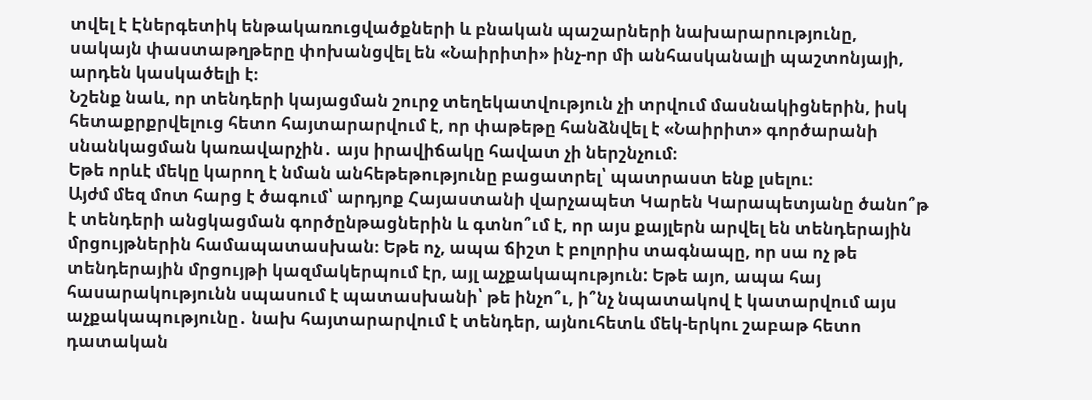տվել է Էներգետիկ ենթակառուցվածքների և բնական պաշարների նախարարությունը, սակայն փաստաթղթերը փոխանցվել են «Նաիրիտի» ինչ-որ մի անհասկանալի պաշտոնյայի, արդեն կասկածելի է։
Նշենք նաև, որ տենդերի կայացման շուրջ տեղեկատվություն չի տրվում մասնակիցներին, իսկ հետաքրքրվելուց հետո հայտարարվում է, որ փաթեթը հանձնվել է «Նաիրիտ» գործարանի սնանկացման կառավարչին․ այս իրավիճակը հավատ չի ներշնչում։
Եթե որևէ մեկը կարող է նման անհեթեթությունը բացատրել՝ պատրաստ ենք լսելու։
Այժմ մեզ մոտ հարց է ծագում՝ արդյոք Հայաստանի վարչապետ Կարեն Կարապետյանը ծանո՞թ է տենդերի անցկացման գործընթացներին և գտնո՞ւմ է, որ այս քայլերն արվել են տենդերային մրցույթներին համապատասխան։ Եթե ոչ, ապա ճիշտ է բոլորիս տագնապը, որ սա ոչ թե տենդերային մրցույթի կազմակերպում էր, այլ աչքակապություն: Եթե այո, ապա հայ հասարակությունն սպասում է պատասխանի՝ թե ինչո՞ւ, ի՞նչ նպատակով է կատարվում այս աչքակապությունը․ նախ հայտարարվում է տենդեր, այնուհետև մեկ-երկու շաբաթ հետո դատական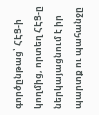գործընթաց՝ ՀԷՑ-ի կողմից, որտեղ ՀԷՑ-ը ներկայացնում է իր պարտք ու պահանջը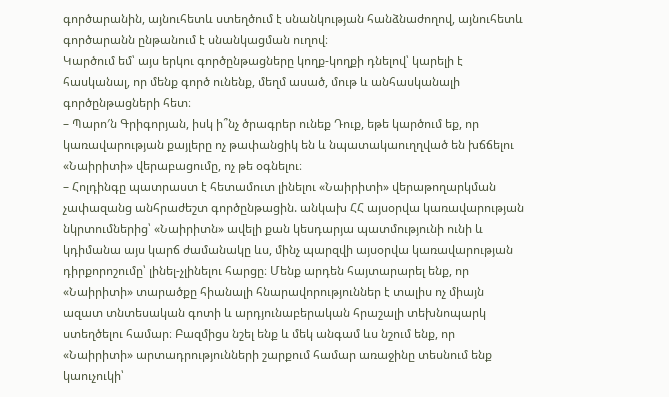գործարանին, այնուհետև ստեղծում է սնանկության հանձնաժողով, այնուհետև գործարանն ընթանում է սնանկացման ուղով։
Կարծում եմ՝ այս երկու գործընթացները կողք-կողքի դնելով՝ կարելի է հասկանալ, որ մենք գործ ունենք, մեղմ ասած, մութ և անհասկանալի գործընթացների հետ։
– Պարո′ն Գրիգորյան, իսկ ի՞նչ ծրագրեր ունեք Դուք, եթե կարծում եք, որ կառավարության քայլերը ոչ թափանցիկ են և նպատակաուղղված են խճճելու «Նաիրիտի» վերաբացումը, ոչ թե օգնելու։
– Հոլդինգը պատրաստ է հետամուտ լինելու «Նաիրիտի» վերաթողարկման չափազանց անհրաժեշտ գործընթացին. անկախ ՀՀ այսօրվա կառավարության նկրտումներից՝ «Նաիրիտն» ավելի քան կեսդարյա պատմությունի ունի և կդիմանա այս կարճ ժամանակը ևս, մինչ պարզվի այսօրվա կառավարության դիրքորոշումը՝ լինել-չլինելու հարցը։ Մենք արդեն հայտարարել ենք, որ «Նաիրիտի» տարածքը հիանալի հնարավորություններ է տալիս ոչ միայն ազատ տնտեսական գոտի և արդյունաբերական հրաշալի տեխնոպարկ ստեղծելու համար։ Բազմիցս նշել ենք և մեկ անգամ ևս նշում ենք, որ «Նաիրիտի» արտադրությունների շարքում համար առաջինը տեսնում ենք կաուչուկի՝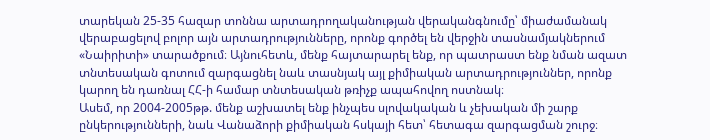տարեկան 25-35 հազար տոննա արտադրողականության վերականգնումը՝ միաժամանակ վերաբացելով բոլոր այն արտադրությունները, որոնք գործել են վերջին տասնամյակներում «Նաիրիտի» տարածքում։ Այնուհետև, մենք հայտարարել ենք, որ պատրաստ ենք նման ազատ տնտեսական գոտում զարգացնել նաև տասնյակ այլ քիմիական արտադրություններ, որոնք կարող են դառնալ ՀՀ-ի համար տնտեսական թռիչք ապահովող ոստնակ։
Ասեմ, որ 2004-2005թթ. մենք աշխատել ենք ինչպես սլովակական և չեխական մի շարք ընկերությունների, նաև Վանաձորի քիմիական հսկայի հետ՝ հետագա զարգացման շուրջ։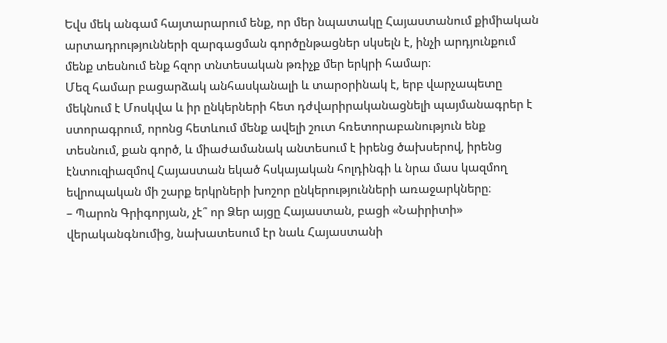Եվս մեկ անգամ հայտարարում ենք, որ մեր նպատակը Հայաստանում քիմիական արտադրությունների զարգացման գործընթացներ սկսելն է, ինչի արդյունքում մենք տեսնում ենք հզոր տնտեսական թռիչք մեր երկրի համար։
Մեզ համար բացարձակ անհասկանալի և տարօրինակ է, երբ վարչապետը մեկնում է Մոսկվա և իր ընկերների հետ դժվարիրականացնելի պայմանագրեր է ստորագրում, որոնց հետևում մենք ավելի շուտ հռետորաբանություն ենք տեսնում, քան գործ, և միաժամանակ անտեսում է իրենց ծախսերով, իրենց էնտուզիազմով Հայաստան եկած հսկայական հոլդինգի և նրա մաս կազմող եվրոպական մի շարք երկրների խոշոր ընկերությունների առաջարկները։
– Պարոն Գրիգորյան, չէ՞ որ Ձեր այցը Հայաստան, բացի «Նաիրիտի» վերականգնումից, նախատեսում էր նաև Հայաստանի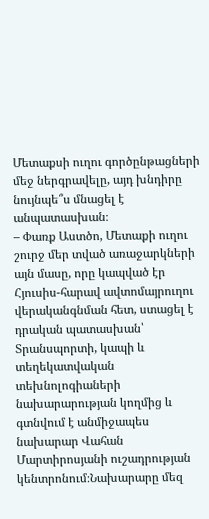Մետաքսի ուղու գործընթացների մեջ ներգրավելը, այդ խնդիրը նույնպե՞ս մնացել է անպատասխան։
– Փառք Աստծո, Մետաքի ուղու շուրջ մեր տված առաջարկների այն մասը, որը կապված էր Հյուսիս-հարավ ավտոմայրուղու վերականգնման հետ, ստացել է դրական պատասխան՝ Տրանսպորտի, կապի և տեղեկատվական տեխնոլոգիաների նախարարության կողմից և գտնվում է անմիջապես նախարար Վահան Մարտիրոսյանի ուշադրության կենտրոնում։Նախարարը մեզ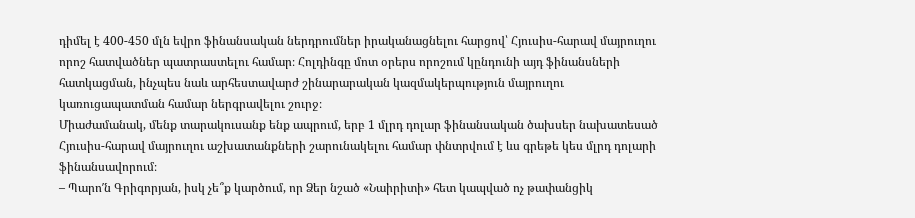դիմել է 400-450 մլն եվրո ֆինանսական ներդրումներ իրականացնելու հարցով՝ Հյուսիս-հարավ մայրուղու որոշ հատվածներ պատրաստելու համար։ Հոլդինգը մոտ օրերս որոշում կընդունի այդ ֆինանսների հատկացման, ինչպես նաև արհեստավարժ շինարարական կազմակերպություն մայրուղու կառուցապատման համար ներգրավելու շուրջ։
Միաժամանակ, մենք տարակուսանք ենք ապրում, երբ 1 մլրդ դոլար ֆինանսական ծախսեր նախատեսած Հյուսիս-հարավ մայրուղու աշխատանքների շարունակելու համար փնտրվում է ևս գրեթե կես մլրդ դոլարի ֆինանսավորում։
– Պարո′ն Գրիգորյան, իսկ չե՞ք կարծում, որ Ձեր նշած «Նաիրիտի» հետ կապված ոչ թափանցիկ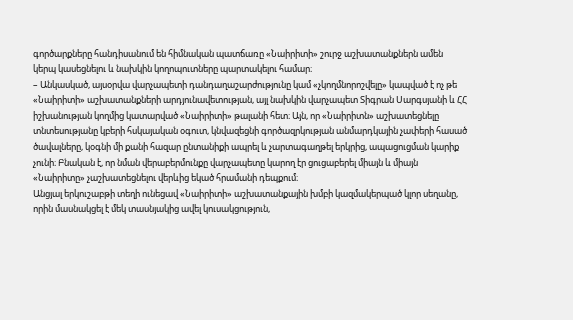գործարքները հանդիսանում են հիմնական պատճառը «Նաիրիտի» շուրջ աշխատանքներն ամեն կերպ կասեցնելու և նախկին կողոպուտները պարտակելու համար։
– Անկասկած, այսօրվա վարչապետի դանդաղաշարժությունը կամ «չկողմնորոշվելը» կապված է ոչ թե «Նաիրիտի» աշխատանքների արդյունավետության, այլ նախկին վարչապետ Տիգրան Սարգսյանի և ՀՀ իշխանության կողմից կատարված «Նաիրիտի» թալանի հետ։ Այն, որ «Նաիրիտն» աշխատեցնելը տնտեսությանը կբերի հսկայական օգուտ, կնվազեցնի գործազրկության անմարդկային չափերի հասած ծավալները, կօգնի մի քանի հազար ընտանիքի ապրել և չարտագաղթել երկրից, ապացուցման կարիք չունի։ Բնական է, որ նման վերաբերմունքը վարչապետը կարող էր ցուցաբերել միայն և միայն «Նաիրիտը» չաշխատեցնելու վերևից եկած հրամանի դեպքում։
Անցյալ երկուշաբթի տեղի ունեցավ «Նաիրիտի» աշխատանքային խմբի կազմակերպած կլոր սեղանը, որին մասնակցել է մեկ տասնյակից ավել կուսակցություն,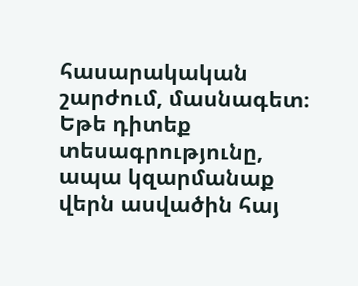հասարակական շարժում, մասնագետ։ Եթե դիտեք տեսագրությունը, ապա կզարմանաք վերն ասվածին հայ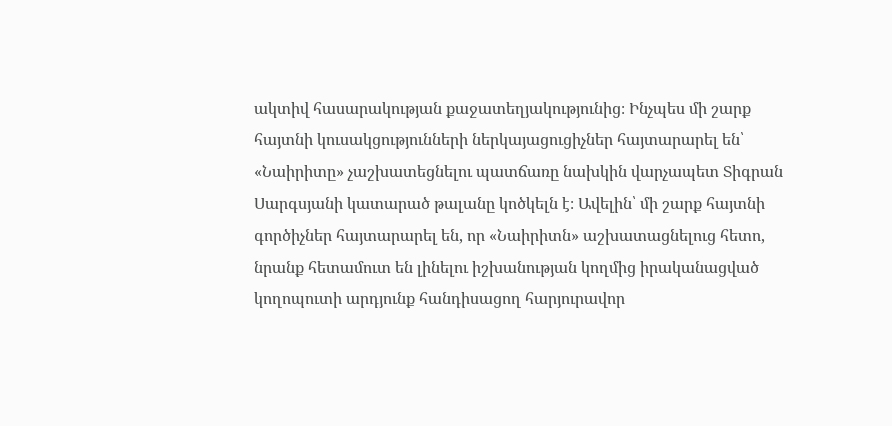ակտիվ հասարակության քաջատեղյակությունից։ Ինչպես մի շարք հայտնի կուսակցությունների ներկայացուցիչներ հայտարարել են՝ «Նաիրիտը» չաշխատեցնելու պատճառը նախկին վարչապետ Տիգրան Սարգսյանի կատարած թալանը կոծկելն է։ Ավելին՝ մի շարք հայտնի գործիչներ հայտարարել են, որ «Նաիրիտն» աշխատացնելուց հետո, նրանք հետամուտ են լինելու իշխանության կողմից իրականացված կողոպուտի արդյունք հանդիսացող հարյուրավոր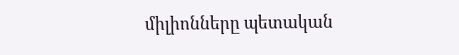միլիոնները պետական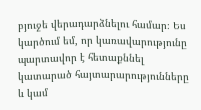բյուջե վերադարձնելու համար։ Ես կարծում եմ, որ կառավարությունը պարտավոր է հետաքննել կատարած հայտարարությունները և կամ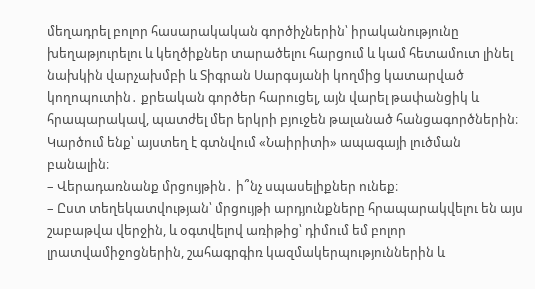մեղադրել բոլոր հասարակական գործիչներին՝ իրականությունը խեղաթյուրելու և կեղծիքներ տարածելու հարցում և կամ հետամուտ լինել նախկին վարչախմբի և Տիգրան Սարգսյանի կողմից կատարված կողոպուտին․ քրեական գործեր հարուցել, այն վարել թափանցիկ և հրապարակավ, պատժել մեր երկրի բյուջեն թալանած հանցագործներին։ Կարծում ենք՝ այստեղ է գտնվում «Նաիրիտի» ապագայի լուծման բանալին։
– Վերադառնանք մրցույթին․ ի՞նչ սպասելիքներ ունեք։
– Ըստ տեղեկատվության՝ մրցույթի արդյունքները հրապարակվելու են այս շաբաթվա վերջին, և օգտվելով առիթից՝ դիմում եմ բոլոր լրատվամիջոցներին, շահագրգիռ կազմակերպություններին և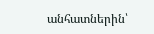անհատներին՝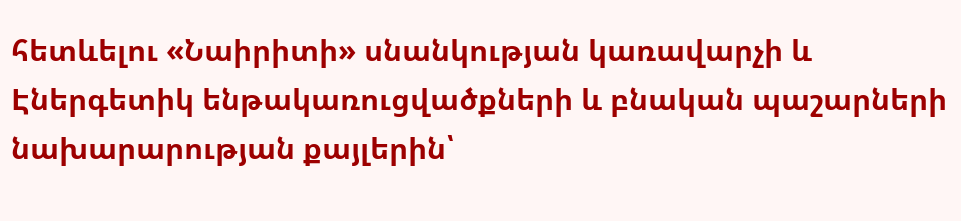հետևելու «Նաիրիտի» սնանկության կառավարչի և Էներգետիկ ենթակառուցվածքների և բնական պաշարների նախարարության քայլերին՝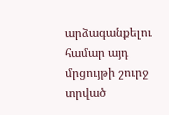արձագանքելու համար այդ մրցույթի շուրջ տրված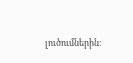լուծումներին։